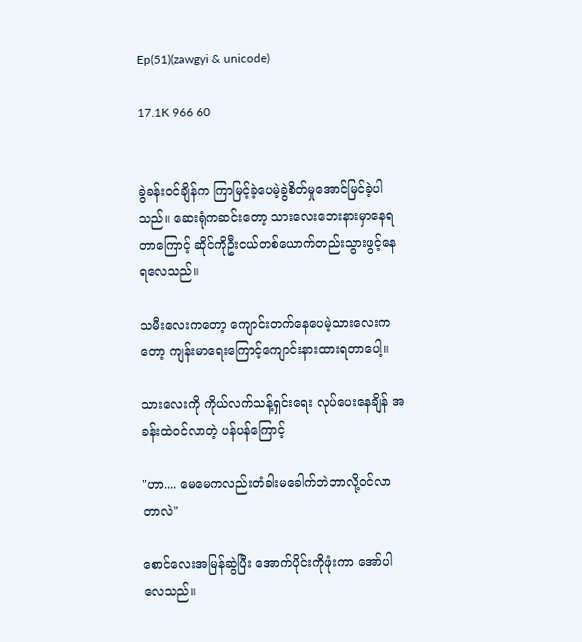Ep(51)(zawgyi & unicode)

17.1K 966 60


ခွဲခန်းဝင်ချိန်က ကြာမြင့်ခဲ့ပေမဲ့ခွဲစိတ်မှုအောင်မြင်ခဲ့ပါသည်။ ဆေးရုံကဆင်းတော့ သားလေးဘေးနားမှာနေရတာကြောင့် ဆိုင်ကိုဦးငယ်တစ်ယောက်တည်းသွားဖွင့်နေရလေသည်။

သမီးလေးကတော့ ကျောင်းတက်နေပေမဲ့သားလေးကတော့ ကျန်းမာရေးကြောင့်ကျောင်းနားထားရတာပေါ့။

သားလေးကို ကိုယ်လက်သန့်ရှင်းရေး လုပ်ပေးနေချိန် အခန်းထဲဝင်လာတဲ့ ပန်ပန်ကြောင့်

"ဟာ.... မေမေကလည်းတံခါးမခေါက်ဘဲဘာလို့ဝင်လာတာလဲ"

စောင်လေးအမြန်ဆွဲပြီး အောက်ပိုင်းကိုဖုံးကာ အော်ပါလေသည်။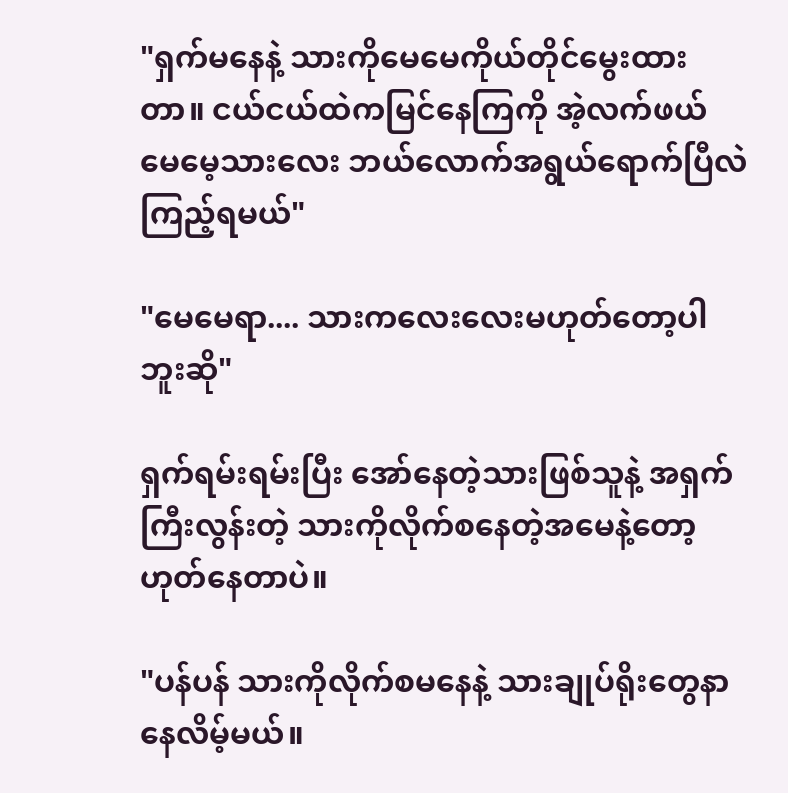"ရှက်မနေနဲ့ သားကိုမေမေကိုယ်တိုင်မွေးထားတာ။ ငယ်ငယ်ထဲကမြင်နေကြကို အဲ့လက်ဖယ် မေမေ့သားလေး ဘယ်လောက်အရွယ်ရောက်ပြီလဲကြည့်ရမယ်"

"မေမေရာ.... သားကလေးလေးမဟုတ်တော့ပါဘူးဆို"

ရှက်ရမ်းရမ်းပြီး အော်နေတဲ့သားဖြစ်သူနဲ့ အရှက်ကြီးလွန်းတဲ့ သားကိုလိုက်စနေတဲ့အမေနဲ့တော့ ဟုတ်နေတာပဲ။

"ပန်ပန် သားကိုလိုက်စမနေနဲ့ သားချုပ်ရိုးတွေနာနေလိမ့်မယ်။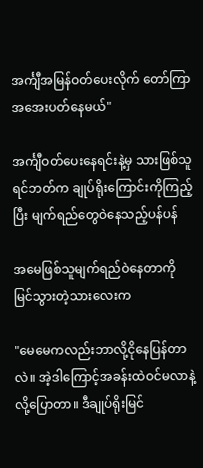အင်္ကျီအမြန်ဝတ်ပေးလိုက် တော်ကြာအအေးပတ်နေမယ်"

အင်္ကျီဝတ်ပေးနေရင်းနဲ့မှ သားဖြစ်သူရင်ဘတ်က ချုပ်ရိုးကြောင်းကိုကြည့်ပြီး မျက်ရည်တွေဝဲနေသည့်ပန်ပန်

အမေဖြစ်သူမျက်ရည်ဝဲနေတာကို မြင်သွားတဲ့သားလေးက

"မေမေကလည်းဘာလို့ငိုနေပြန်တာလဲ။ အဲ့ဒါကြောင့်အခန်းထဲဝင်မလာနဲ့လို့ပြောတာ။ ဒီချုပ်ရိုးမြင်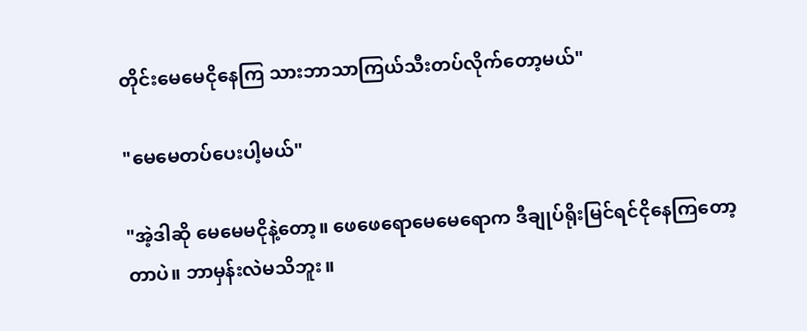တိုင်းမေမေငိုနေကြ သားဘာသာကြယ်သီးတပ်လိုက်တော့မယ်"

"မေမေတပ်ပေးပါ့မယ်"

"အဲ့ဒါဆို မေမေမငိုနဲ့တော့။ ဖေဖေရောမေမေရောက ဒီချုပ်ရိုးမြင်ရင်ငိုနေကြတော့တာပဲ။ ဘာမှန်းလဲမသိဘူး။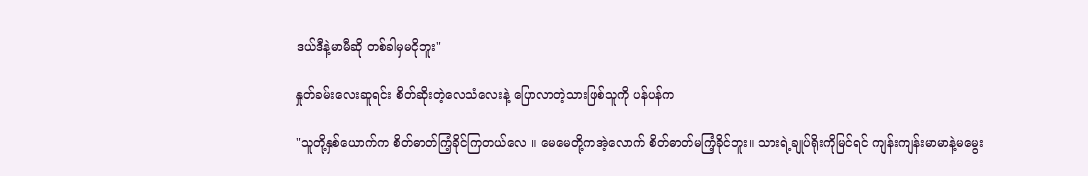ဒယ်ဒီနဲ့မာမီဆို တစ်ခါမှမငိုဘူး"

နှုတ်ခမ်းလေးဆူရင်း စိတ်ဆိုးတဲ့လေသံလေးနဲ့ ပြောလာတဲ့သားဖြစ်သူကို ပန်ပန်က

"သူတို့နှစ်ယောက်က စိတ်ဓာတ်ကြံ့ခိုင်ကြတယ်လေ ။ မေမေတို့ကအဲ့လောက် စိတ်ဓာတ်မကြံ့ခိုင်ဘူး။ သားရဲ့ချုပ်ရိုးကိုမြင်ရင် ကျန်းကျန်းမာမာနဲ့မမွေး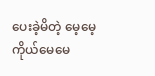ပေးခဲ့မိတဲ့ မေ့မေ့ကိုယ်မေမေ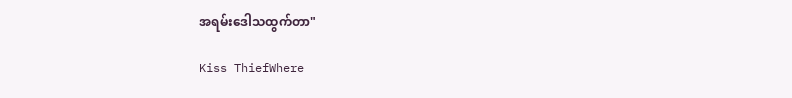အရမ်းဒေါသထွက်တာ"

Kiss ThiefWhere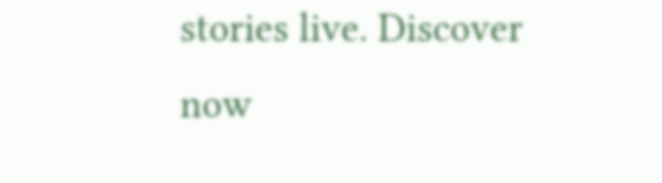stories live. Discover now